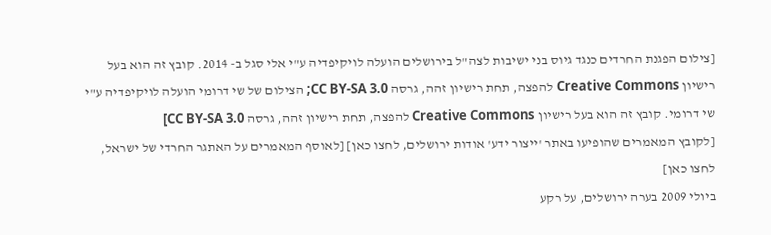[צילום הפגנת החרדים כנגד גיוס בני ישיבות לצה"ל בירושלים הועלה לויקיפדיה ע"י אלי סגל ב- 2014. קובץ זה הוא בעל רישיון Creative Commons להפצה, תחת רישיון זהה, גרסה CC BY-SA 3.0; הצילום של שי דרומי הועלה לויקיפדיה ע"י שי דרומי. קובץ זה הוא בעל רישיון Creative Commons להפצה, תחת רישיון זהה, גרסה CC BY-SA 3.0]
[לקובץ המאמרים שהופיעו באתר 'ייצור ידע' אודות ירושלים, לחצו כאן] [לאוסף המאמרים על האתגר החרדי של ישראל, לחצו כאן]
ביולי 2009 בערה ירושלים, על רקע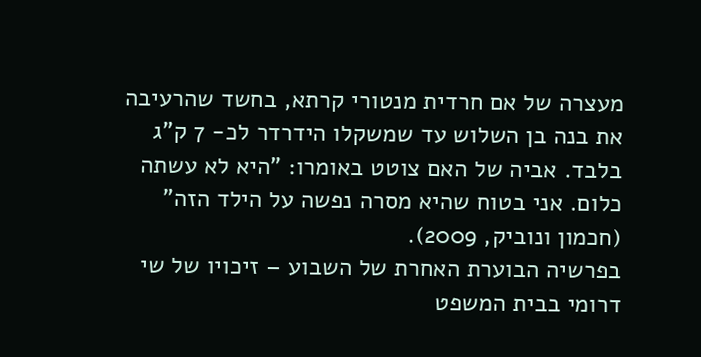מעצרה של אם חרדית מנטורי קרתא, בחשד שהרעיבה את בנה בן השלוש עד שמשקלו הידרדר לכ- 7 ק"ג בלבד. אביה של האם צוטט באומרו: "היא לא עשתה כלום. אני בטוח שהיא מסרה נפשה על הילד הזה" (חכמון ונוביק, 2009).
בפרשיה הבוערת האחרת של השבוע – זיכויו של שי דרומי בבית המשפט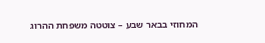המחוזי בבאר שבע – צוטטה משפחת ההרוג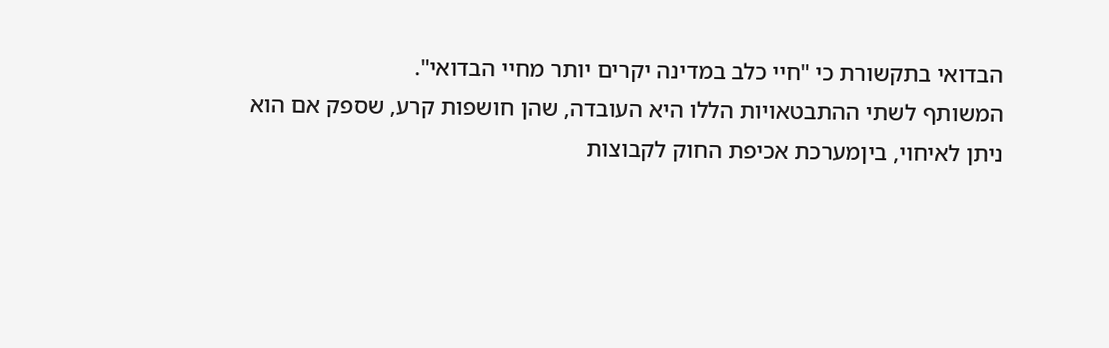הבדואי בתקשורת כי "חיי כלב במדינה יקרים יותר מחיי הבדואי".
המשותף לשתי ההתבטאויות הללו היא העובדה, שהן חושפות קרע, שספק אם הוא ניתן לאיחוי, ביןמערכת אכיפת החוק לקבוצות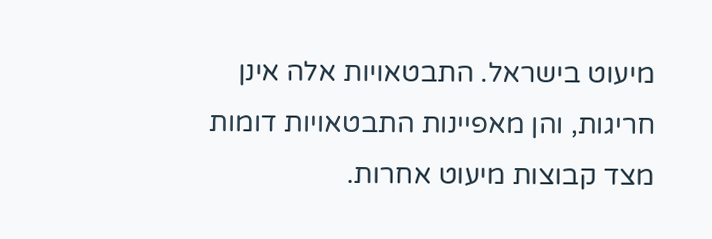מיעוט בישראל. התבטאויות אלה אינן חריגות, והן מאפיינות התבטאויות דומות מצד קבוצות מיעוט אחרות.